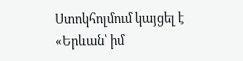Ստոկհոլմում կայցել է «Երևան՝ իմ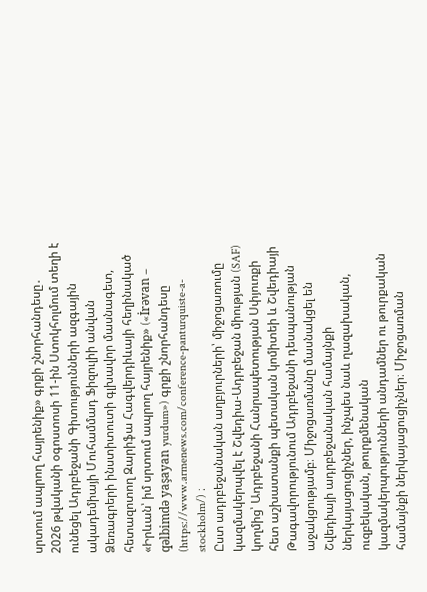սրտում ապրող հայրենիք» գրքի շնորհանդեսը․
2026 թվականի օգոստոսի 11-ին Ստոկհոլմում տեղի է ունեցել Ադրբեջանի Գիտությունների ազգային ակադեմիայի Մուհամմադ Ֆիզուլիի անվան Ձեռագրերի ինստիտուտի գլխավոր մասնագետ, հետազոտող Զարիֆա Հագվերդիևայի հեղինակած «Իրևան՝ իմ սրտում ապրող հայրենիք» («İrəvan – qəlbimdə yaşayan yurdum») գրքի շնորհանդեսը (https://www.armenews.com/conference-panturquiste-a-stockholm/) ։
Ըստ ադրբեջանական աղբյուրների՝ միջոցառումը կազմակերպվել է Շվեդիա-Ադրբեջան միության (SAF) կողմից՝ Ադրբեջանի Հանրապետության Սփյուռքի հետ աշխատանքի պետական կոմիտեի և Շվեդիայի Թագավորությունում Ադրբեջանի դեսպանության աջակցությամբ։ Միջոցառմանը մասնակցել են Շվեդիայի ադրբեջանական համայնքի ներկայացուցիչներ, ինչպես նաև ղազախական, ուզբեկական, թուրքմենական կազմակերպությունների անդամներ ու թուրքական համայնքի ներկայացուցիչներ։ Միջոցառման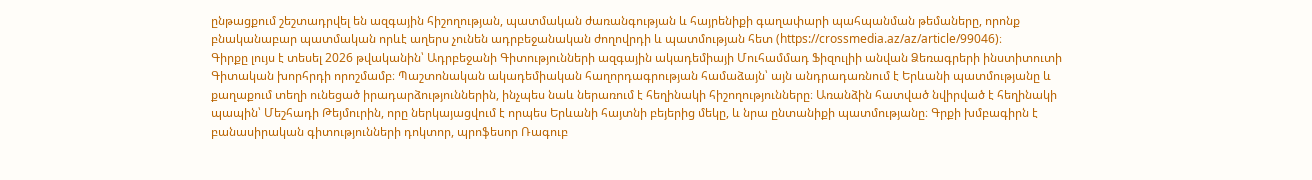ընթացքում շեշտադրվել են ազգային հիշողության, պատմական ժառանգության և հայրենիքի գաղափարի պահպանման թեմաները, որոնք բնականաբար պատմական որևէ աղերս չունեն ադրբեջանական ժողովրդի և պատմության հետ (https://crossmedia.az/az/article/99046)։
Գիրքը լույս է տեսել 2026 թվականին՝ Ադրբեջանի Գիտությունների ազգային ակադեմիայի Մուհամմադ Ֆիզուլիի անվան Ձեռագրերի ինստիտուտի Գիտական խորհրդի որոշմամբ։ Պաշտոնական ակադեմիական հաղորդագրության համաձայն՝ այն անդրադառնում է Երևանի պատմությանը և քաղաքում տեղի ունեցած իրադարձություններին, ինչպես նաև ներառում է հեղինակի հիշողությունները։ Առանձին հատված նվիրված է հեղինակի պապին՝ Մեշհադի Թեյմուրին, որը ներկայացվում է որպես Երևանի հայտնի բեյերից մեկը, և նրա ընտանիքի պատմությանը։ Գրքի խմբագիրն է բանասիրական գիտությունների դոկտոր, պրոֆեսոր Ռագուբ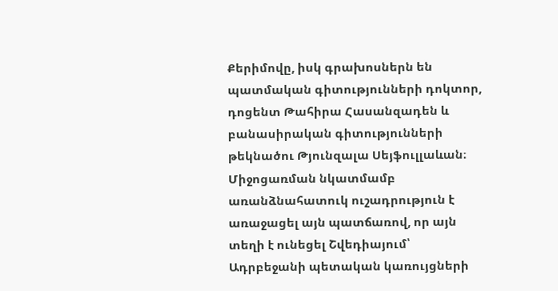Քերիմովը, իսկ գրախոսներն են պատմական գիտությունների դոկտոր, դոցենտ Թահիրա Հասանզադեն և բանասիրական գիտությունների թեկնածու Թյունզալա Սեյֆուլլաևան։
Միջոցառման նկատմամբ առանձնահատուկ ուշադրություն է առաջացել այն պատճառով, որ այն տեղի է ունեցել Շվեդիայում՝ Ադրբեջանի պետական կառույցների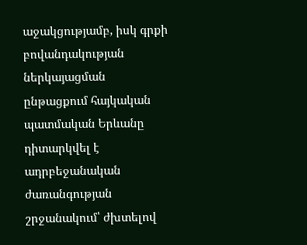աջակցությամբ, իսկ գրքի բովանդակության ներկայացման ընթացքում հայկական պատմական Երևանը դիտարկվել է ադրբեջանական ժառանգության շրջանակում՝ ժխտելով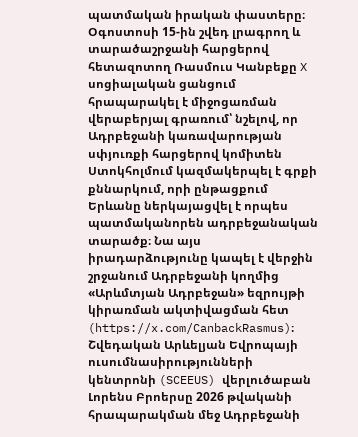պատմական իրական փաստերը։
Օգոստոսի 15-ին շվեդ լրագրող և տարածաշրջանի հարցերով հետազոտող Ռասմուս Կանբեքը X սոցիալական ցանցում հրապարակել է միջոցառման վերաբերյալ գրառում՝ նշելով, որ Ադրբեջանի կառավարության սփյուռքի հարցերով կոմիտեն Ստոկհոլմում կազմակերպել է գրքի քննարկում, որի ընթացքում Երևանը ներկայացվել է որպես պատմականորեն ադրբեջանական տարածք։ Նա այս իրադարձությունը կապել է վերջին շրջանում Ադրբեջանի կողմից «Արևմտյան Ադրբեջան» եզրույթի կիրառման ակտիվացման հետ (https://x.com/CanbackRasmus)։
Շվեդական Արևելյան Եվրոպայի ուսումնասիրությունների կենտրոնի (SCEEUS) վերլուծաբան Լորենս Բրոերսը 2026 թվականի հրապարակման մեջ Ադրբեջանի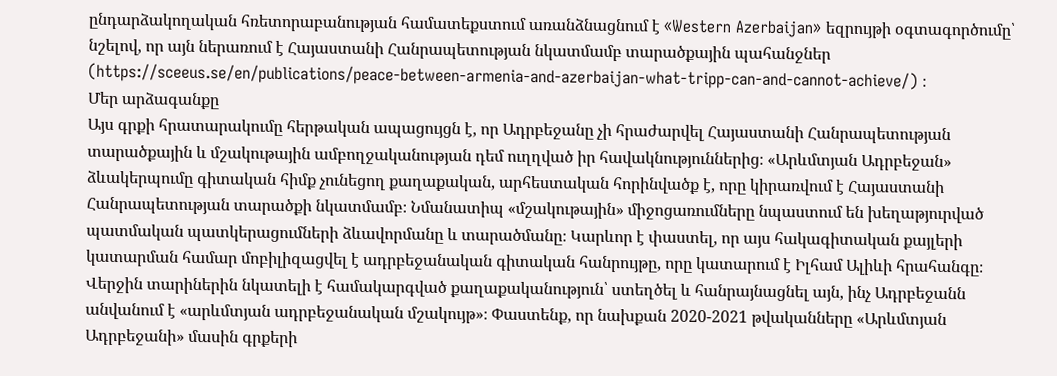ընդարձակողական հռետորաբանության համատեքստում առանձնացնում է «Western Azerbaijan» եզրույթի օգտագործումը՝ նշելով, որ այն ներառում է Հայաստանի Հանրապետության նկատմամբ տարածքային պահանջներ (https://sceeus.se/en/publications/peace-between-armenia-and-azerbaijan-what-tripp-can-and-cannot-achieve/) ։
Մեր արձագանքը
Այս գրքի հրատարակումը հերթական ապացույցն է, որ Ադրբեջանը չի հրաժարվել Հայաստանի Հանրապետության տարածքային և մշակութային ամբողջականության դեմ ուղղված իր հավակնություններից։ «Արևմտյան Ադրբեջան» ձևակերպումը գիտական հիմք չունեցող քաղաքական, արհեստական հորինվածք է, որը կիրառվում է Հայաստանի Հանրապետության տարածքի նկատմամբ։ Նմանատիպ «մշակութային» միջոցառումները նպաստում են խեղաթյուրված պատմական պատկերացումների ձևավորմանը և տարածմանը։ Կարևոր է փաստել, որ այս հակագիտական քայլերի կատարման համար մոբիլիզացվել է ադրբեջանական գիտական հանրույթը, որը կատարում է Իլհամ Ալիևի հրահանգը։
Վերջին տարիներին նկատելի է համակարգված քաղաքականություն՝ ստեղծել և հանրայնացնել այն, ինչ Ադրբեջանն անվանում է «արևմտյան ադրբեջանական մշակույթ»։ Փաստենք, որ նախքան 2020-2021 թվականները «Արևմտյան Ադրբեջանի» մասին գրքերի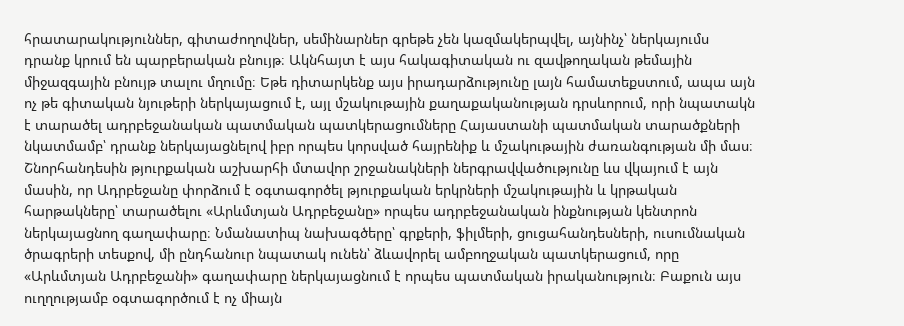հրատարակություններ, գիտաժողովներ, սեմինարներ գրեթե չեն կազմակերպվել, այնինչ՝ ներկայումս դրանք կրում են պարբերական բնույթ։ Ակնհայտ է այս հակագիտական ու զավթողական թեմային միջազգային բնույթ տալու մղումը։ Եթե դիտարկենք այս իրադարձությունը լայն համատեքստում, ապա այն ոչ թե գիտական նյութերի ներկայացում է, այլ մշակութային քաղաքականության դրսևորում, որի նպատակն է տարածել ադրբեջանական պատմական պատկերացումները Հայաստանի պատմական տարածքների նկատմամբ՝ դրանք ներկայացնելով իբր որպես կորսված հայրենիք և մշակութային ժառանգության մի մաս։ Շնորհանդեսին թյուրքական աշխարհի մտավոր շրջանակների ներգրավվածությունը ևս վկայում է այն մասին, որ Ադրբեջանը փորձում է օգտագործել թյուրքական երկրների մշակութային և կրթական հարթակները՝ տարածելու «Արևմտյան Ադրբեջանը» որպես ադրբեջանական ինքնության կենտրոն ներկայացնող գաղափարը։ Նմանատիպ նախագծերը՝ գրքերի, ֆիլմերի, ցուցահանդեսների, ուսումնական ծրագրերի տեսքով, մի ընդհանուր նպատակ ունեն՝ ձևավորել ամբողջական պատկերացում, որը «Արևմտյան Ադրբեջանի» գաղափարը ներկայացնում է որպես պատմական իրականություն։ Բաքուն այս ուղղությամբ օգտագործում է ոչ միայն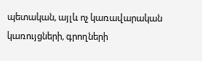պետական, այլև ոչ կառավարական կառույցների, գրողների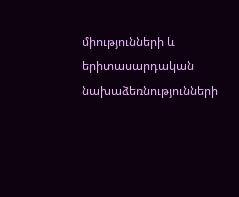միությունների և երիտասարդական նախաձեռնությունների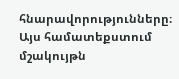հնարավորությունները։ Այս համատեքստում մշակույթն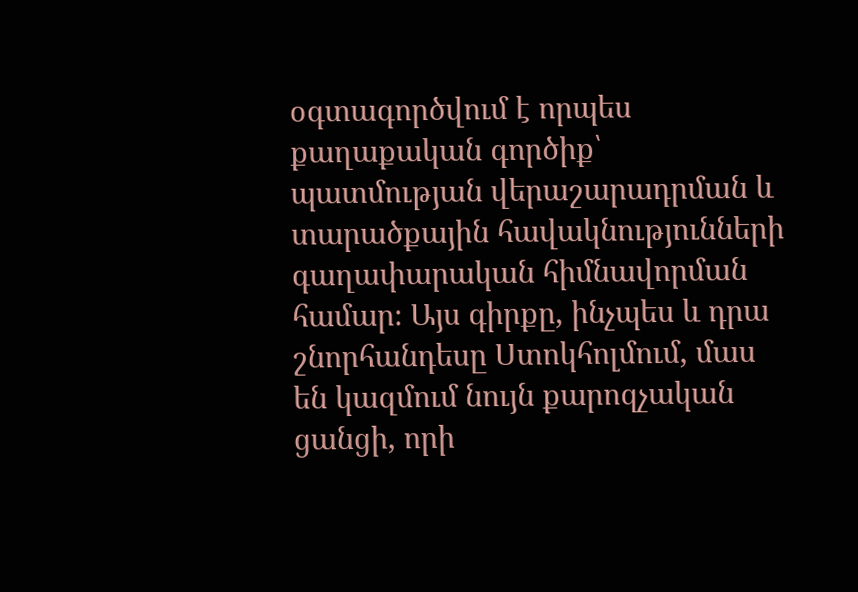օգտագործվում է որպես քաղաքական գործիք՝ պատմության վերաշարադրման և տարածքային հավակնությունների գաղափարական հիմնավորման համար։ Այս գիրքը, ինչպես և դրա շնորհանդեսը Ստոկհոլմում, մաս են կազմում նույն քարոզչական ցանցի, որի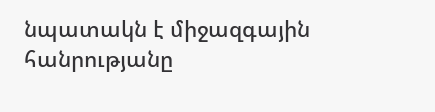նպատակն է միջազգային հանրությանը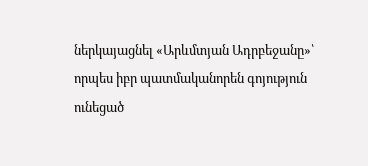ներկայացնել «Արևմտյան Ադրբեջանը»՝ որպես իբր պատմականորեն գոյություն ունեցած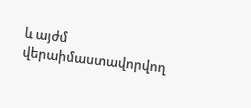և այժմ վերաիմաստավորվող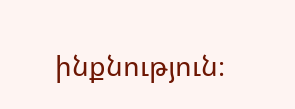ինքնություն։